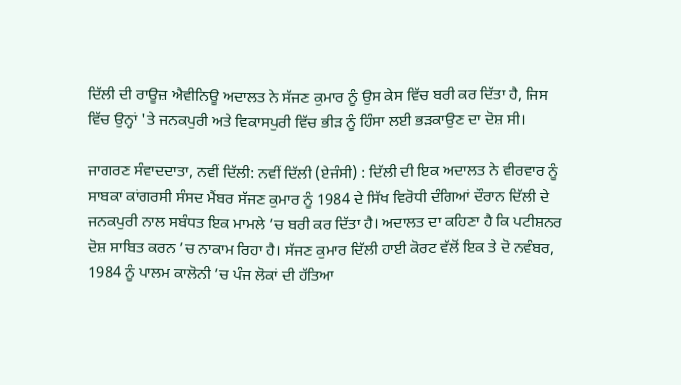ਦਿੱਲੀ ਦੀ ਰਾਊਜ਼ ਐਵੀਨਿਊ ਅਦਾਲਤ ਨੇ ਸੱਜਣ ਕੁਮਾਰ ਨੂੰ ਉਸ ਕੇਸ ਵਿੱਚ ਬਰੀ ਕਰ ਦਿੱਤਾ ਹੈ, ਜਿਸ ਵਿੱਚ ਉਨ੍ਹਾਂ 'ਤੇ ਜਨਕਪੁਰੀ ਅਤੇ ਵਿਕਾਸਪੁਰੀ ਵਿੱਚ ਭੀੜ ਨੂੰ ਹਿੰਸਾ ਲਈ ਭੜਕਾਉਣ ਦਾ ਦੋਸ਼ ਸੀ।

ਜਾਗਰਣ ਸੰਵਾਦਦਾਤਾ, ਨਵੀਂ ਦਿੱਲੀ: ਨਵੀਂ ਦਿੱਲੀ (ਏਜੰਸੀ) : ਦਿੱਲੀ ਦੀ ਇਕ ਅਦਾਲਤ ਨੇ ਵੀਰਵਾਰ ਨੂੰ ਸਾਬਕਾ ਕਾਂਗਰਸੀ ਸੰਸਦ ਮੈਂਬਰ ਸੱਜਣ ਕੁਮਾਰ ਨੂੰ 1984 ਦੇ ਸਿੱਖ ਵਿਰੋਧੀ ਦੰਗਿਆਂ ਦੌਰਾਨ ਦਿੱਲੀ ਦੇ ਜਨਕਪੁਰੀ ਨਾਲ ਸਬੰਧਤ ਇਕ ਮਾਮਲੇ ’ਚ ਬਰੀ ਕਰ ਦਿੱਤਾ ਹੈ। ਅਦਾਲਤ ਦਾ ਕਹਿਣਾ ਹੈ ਕਿ ਪਟੀਸ਼ਨਰ ਦੋਸ਼ ਸਾਬਿਤ ਕਰਨ ’ਚ ਨਾਕਾਮ ਰਿਹਾ ਹੈ। ਸੱਜਣ ਕੁਮਾਰ ਦਿੱਲੀ ਹਾਈ ਕੋਰਟ ਵੱਲੋਂ ਇਕ ਤੇ ਦੋ ਨਵੰਬਰ, 1984 ਨੂੰ ਪਾਲਮ ਕਾਲੋਨੀ ’ਚ ਪੰਜ ਲੋਕਾਂ ਦੀ ਹੱਤਿਆ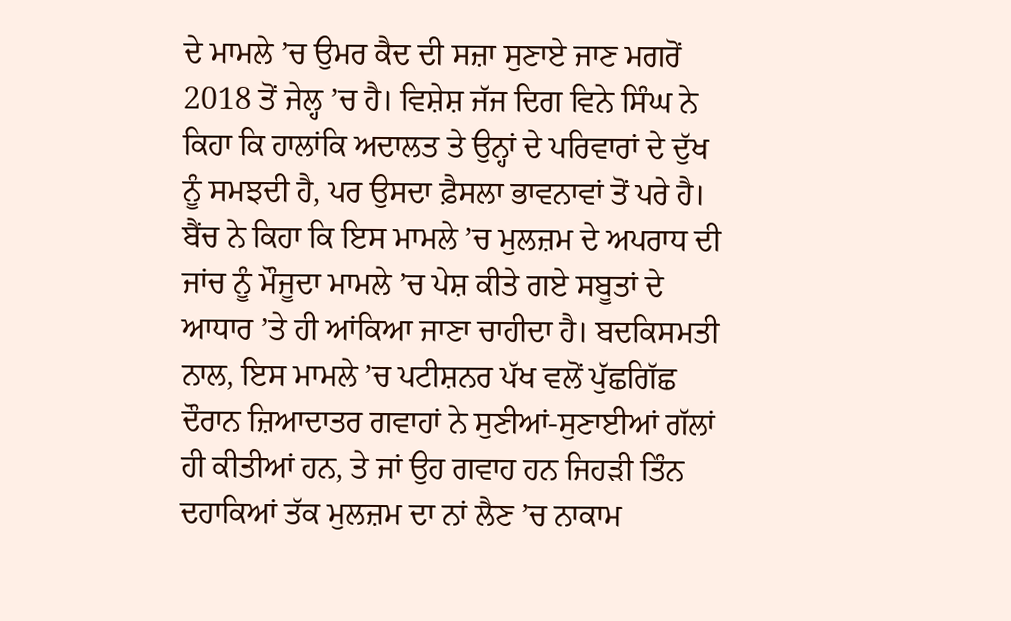ਦੇ ਮਾਮਲੇ ’ਚ ਉਮਰ ਕੈਦ ਦੀ ਸਜ਼ਾ ਸੁਣਾਏ ਜਾਣ ਮਗਰੋਂ 2018 ਤੋਂ ਜੇਲ੍ਹ ’ਚ ਹੈ। ਵਿਸ਼ੇਸ਼ ਜੱਜ ਦਿਗ ਵਿਨੇ ਸਿੰਘ ਨੇ ਕਿਹਾ ਕਿ ਹਾਲਾਂਕਿ ਅਦਾਲਤ ਤੇ ਉਨ੍ਹਾਂ ਦੇ ਪਰਿਵਾਰਾਂ ਦੇ ਦੁੱਖ ਨੂੰ ਸਮਝਦੀ ਹੈ, ਪਰ ਉਸਦਾ ਫ਼ੈਸਲਾ ਭਾਵਨਾਵਾਂ ਤੋਂ ਪਰੇ ਹੈ। ਬੈਂਚ ਨੇ ਕਿਹਾ ਕਿ ਇਸ ਮਾਮਲੇ ’ਚ ਮੁਲਜ਼ਮ ਦੇ ਅਪਰਾਧ ਦੀ ਜਾਂਚ ਨੂੰ ਮੌਜੂਦਾ ਮਾਮਲੇ ’ਚ ਪੇਸ਼ ਕੀਤੇ ਗਏ ਸਬੂਤਾਂ ਦੇ ਆਧਾਰ ’ਤੇ ਹੀ ਆਂਕਿਆ ਜਾਣਾ ਚਾਹੀਦਾ ਹੈ। ਬਦਕਿਸਮਤੀ ਨਾਲ, ਇਸ ਮਾਮਲੇ ’ਚ ਪਟੀਸ਼ਨਰ ਪੱਖ ਵਲੋਂ ਪੁੱਛਗਿੱਛ ਦੌਰਾਨ ਜ਼ਿਆਦਾਤਰ ਗਵਾਹਾਂ ਨੇ ਸੁਣੀਆਂ-ਸੁਣਾਈਆਂ ਗੱਲਾਂ ਹੀ ਕੀਤੀਆਂ ਹਨ, ਤੇ ਜਾਂ ਉਹ ਗਵਾਹ ਹਨ ਜਿਹੜੀ ਤਿੰਨ ਦਹਾਕਿਆਂ ਤੱਕ ਮੁਲਜ਼ਮ ਦਾ ਨਾਂ ਲੈਣ ’ਚ ਨਾਕਾਮ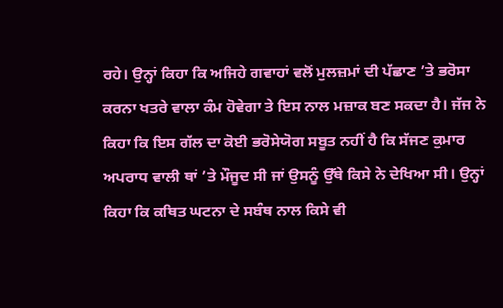ਰਹੇ। ਉਨ੍ਹਾਂ ਕਿਹਾ ਕਿ ਅਜਿਹੇ ਗਵਾਹਾਂ ਵਲੋਂ ਮੁਲਜ਼ਮਾਂ ਦੀ ਪੱਛਾਣ ’ਤੇ ਭਰੋਸਾ ਕਰਨਾ ਖਤਰੇ ਵਾਲਾ ਕੰਮ ਹੋਵੇਗਾ ਤੇ ਇਸ ਨਾਲ ਮਜ਼ਾਕ ਬਣ ਸਕਦਾ ਹੈ। ਜੱਜ ਨੇ ਕਿਹਾ ਕਿ ਇਸ ਗੱਲ ਦਾ ਕੋਈ ਭਰੋਸੇਯੋਗ ਸਬੂਤ ਨਹੀਂ ਹੈ ਕਿ ਸੱਜਣ ਕੁਮਾਰ ਅਪਰਾਧ ਵਾਲੀ ਥਾਂ ’ਤੇ ਮੌਜੂਦ ਸੀ ਜਾਂ ਉਸਨੂੰ ਉੱਥੇ ਕਿਸੇ ਨੇ ਦੇਖਿਆ ਸੀ। ਉਨ੍ਹਾਂ ਕਿਹਾ ਕਿ ਕਥਿਤ ਘਟਨਾ ਦੇ ਸਬੰਥ ਨਾਲ ਕਿਸੇ ਵੀ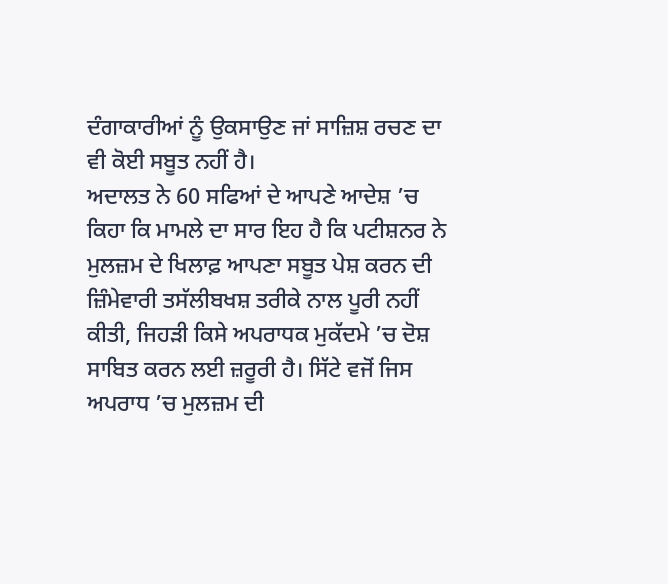ਦੰਗਾਕਾਰੀਆਂ ਨੂੰ ਉਕਸਾਉਣ ਜਾਂ ਸਾਜ਼ਿਸ਼ ਰਚਣ ਦਾ ਵੀ ਕੋਈ ਸਬੂਤ ਨਹੀਂ ਹੈ।
ਅਦਾਲਤ ਨੇ 60 ਸਫਿਆਂ ਦੇ ਆਪਣੇ ਆਦੇਸ਼ ’ਚ ਕਿਹਾ ਕਿ ਮਾਮਲੇ ਦਾ ਸਾਰ ਇਹ ਹੈ ਕਿ ਪਟੀਸ਼ਨਰ ਨੇ ਮੁਲਜ਼ਮ ਦੇ ਖਿਲਾਫ਼ ਆਪਣਾ ਸਬੂਤ ਪੇਸ਼ ਕਰਨ ਦੀ ਜ਼ਿੰਮੇਵਾਰੀ ਤਸੱਲੀਬਖਸ਼ ਤਰੀਕੇ ਨਾਲ ਪੂਰੀ ਨਹੀਂ ਕੀਤੀ, ਜਿਹੜੀ ਕਿਸੇ ਅਪਰਾਧਕ ਮੁਕੱਦਮੇ ’ਚ ਦੋਸ਼ ਸਾਬਿਤ ਕਰਨ ਲਈ ਜ਼ਰੂਰੀ ਹੈ। ਸਿੱਟੇ ਵਜੋਂ ਜਿਸ ਅਪਰਾਧ ’ਚ ਮੁਲਜ਼ਮ ਦੀ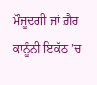ਮੌਜੂਦਗੀ ਜਾਂ ਗ਼ੈਰ ਕਾਨੂੰਨੀ ਇਕੱਠ ’ਚ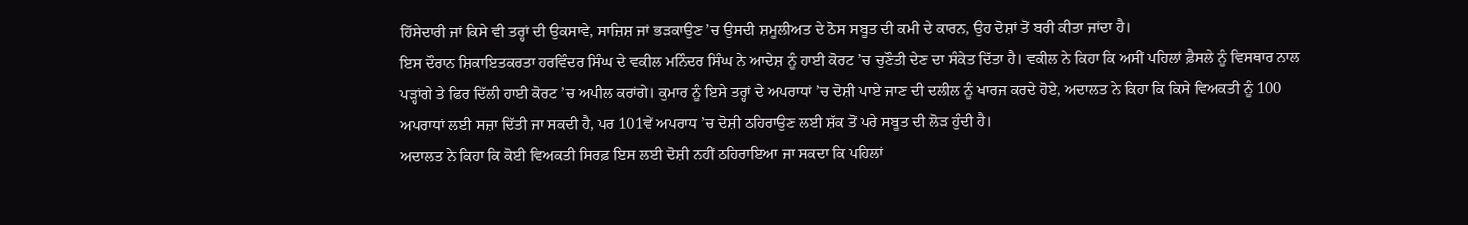ਹਿੱਸੇਦਾਰੀ ਜਾਂ ਕਿਸੇ ਵੀ ਤਰ੍ਹਾਂ ਦੀ ਉਕਸਾਵੇ, ਸਾਜ਼ਿਸ਼ ਜਾਂ ਭੜਕਾਉਣ ’ਚ ਉਸਦੀ ਸ਼ਮੂਲੀਅਤ ਦੇ ਠੋਸ ਸਬੂਤ ਦੀ ਕਮੀ ਦੇ ਕਾਰਨ, ਉਹ ਦੋਸ਼ਾਂ ਤੋਂ ਬਰੀ ਕੀਤਾ ਜਾਂਦਾ ਹੈ।
ਇਸ ਦੌਰਾਨ ਸ਼ਿਕਾਇਤਕਰਤਾ ਹਰਵਿੰਦਰ ਸਿੰਘ ਦੇ ਵਕੀਲ ਮਨਿੰਦਰ ਸਿੰਘ ਨੇ ਆਦੇਸ਼ ਨੂੰ ਹਾਈ ਕੋਰਟ ’ਚ ਚੁਣੌਤੀ ਦੇਣ ਦਾ ਸੰਕੇਤ ਦਿੱਤਾ ਹੈ। ਵਕੀਲ ਨੇ ਕਿਹਾ ਕਿ ਅਸੀਂ ਪਹਿਲਾਂ ਫ਼ੈਸਲੇ ਨੂੰ ਵਿਸਥਾਰ ਨਾਲ ਪੜ੍ਹਾਂਗੇ ਤੇ ਫਿਰ ਦਿੱਲੀ ਹਾਈ ਕੋਰਟ ’ਚ ਅਪੀਲ ਕਰਾਂਗੇ। ਕੁਮਾਰ ਨੂੰ ਇਸੇ ਤਰ੍ਹਾਂ ਦੇ ਅਪਰਾਧਾਂ ’ਚ ਦੋਸ਼ੀ ਪਾਏ ਜਾਣ ਦੀ ਦਲੀਲ ਨੂੰ ਖਾਰਜ ਕਰਦੇ ਹੋਏ, ਅਦਾਲਤ ਨੇ ਕਿਹਾ ਕਿ ਕਿਸੇ ਵਿਅਕਤੀ ਨੂੰ 100 ਅਪਰਾਧਾਂ ਲਈ ਸਜ਼ਾ ਦਿੱਤੀ ਜਾ ਸਕਦੀ ਹੈ, ਪਰ 101ਵੇਂ ਅਪਰਾਧ ’ਚ ਦੋਸ਼ੀ ਠਹਿਰਾਉਣ ਲਈ ਸ਼ੱਕ ਤੋਂ ਪਰੇ ਸਬੂਤ ਦੀ ਲੋੜ ਹੁੰਦੀ ਹੈ।
ਅਦਾਲਤ ਨੇ ਕਿਹਾ ਕਿ ਕੋਈ ਵਿਅਕਤੀ ਸਿਰਫ਼ ਇਸ ਲਈ ਦੋਸ਼ੀ ਨਹੀਂ ਠਹਿਰਾਇਆ ਜਾ ਸਕਦਾ ਕਿ ਪਹਿਲਾਂ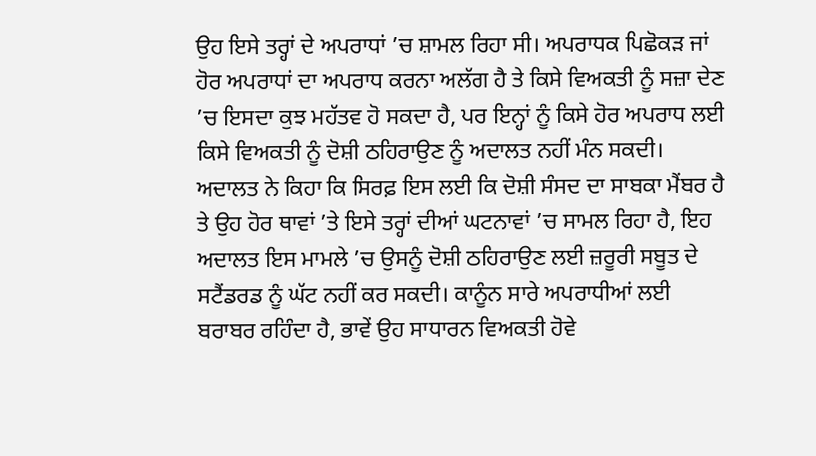ਉਹ ਇਸੇ ਤਰ੍ਹਾਂ ਦੇ ਅਪਰਾਧਾਂ ’ਚ ਸ਼ਾਮਲ ਰਿਹਾ ਸੀ। ਅਪਰਾਧਕ ਪਿਛੋਕੜ ਜਾਂ ਹੋਰ ਅਪਰਾਧਾਂ ਦਾ ਅਪਰਾਧ ਕਰਨਾ ਅਲੱਗ ਹੈ ਤੇ ਕਿਸੇ ਵਿਅਕਤੀ ਨੂੰ ਸਜ਼ਾ ਦੇਣ ’ਚ ਇਸਦਾ ਕੁਝ ਮਹੱਤਵ ਹੋ ਸਕਦਾ ਹੈ, ਪਰ ਇਨ੍ਹਾਂ ਨੂੰ ਕਿਸੇ ਹੋਰ ਅਪਰਾਧ ਲਈ ਕਿਸੇ ਵਿਅਕਤੀ ਨੂੰ ਦੋਸ਼ੀ ਠਹਿਰਾਉਣ ਨੂੰ ਅਦਾਲਤ ਨਹੀਂ ਮੰਨ ਸਕਦੀ। ਅਦਾਲਤ ਨੇ ਕਿਹਾ ਕਿ ਸਿਰਫ਼ ਇਸ ਲਈ ਕਿ ਦੋਸ਼ੀ ਸੰਸਦ ਦਾ ਸਾਬਕਾ ਮੈਂਬਰ ਹੈ ਤੇ ਉਹ ਹੋਰ ਥਾਵਾਂ ’ਤੇ ਇਸੇ ਤਰ੍ਹਾਂ ਦੀਆਂ ਘਟਨਾਵਾਂ ’ਚ ਸਾਮਲ ਰਿਹਾ ਹੈ, ਇਹ ਅਦਾਲਤ ਇਸ ਮਾਮਲੇ ’ਚ ਉਸਨੂੰ ਦੋਸ਼ੀ ਠਹਿਰਾਉਣ ਲਈ ਜ਼ਰੂਰੀ ਸਬੂਤ ਦੇ ਸਟੈਂਡਰਡ ਨੂੰ ਘੱਟ ਨਹੀਂ ਕਰ ਸਕਦੀ। ਕਾਨੂੰਨ ਸਾਰੇ ਅਪਰਾਧੀਆਂ ਲਈ ਬਰਾਬਰ ਰਹਿੰਦਾ ਹੈ, ਭਾਵੇਂ ਉਹ ਸਾਧਾਰਨ ਵਿਅਕਤੀ ਹੋਵੇ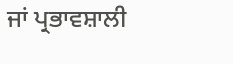ਜਾਂ ਪ੍ਰਭਾਵਸ਼ਾਲੀ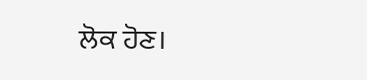ਲੋਕ ਹੋਣ।